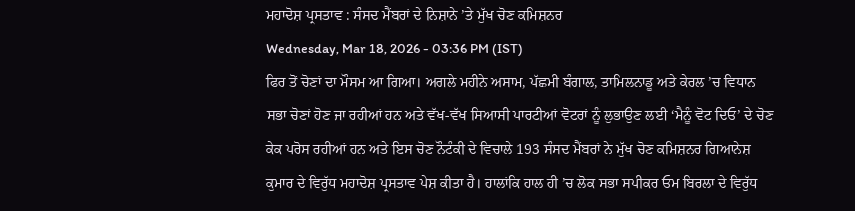ਮਹਾਦੋਸ਼ ਪ੍ਰਸਤਾਵ : ਸੰਸਦ ਮੈਂਬਰਾਂ ਦੇ ਨਿਸ਼ਾਨੇ ’ਤੇ ਮੁੱਖ ਚੋਣ ਕਮਿਸ਼ਨਰ
Wednesday, Mar 18, 2026 - 03:36 PM (IST)
ਫਿਰ ਤੋਂ ਚੋਣਾਂ ਦਾ ਮੌਸਮ ਆ ਗਿਆ। ਅਗਲੇ ਮਹੀਨੇ ਅਸਾਮ, ਪੱਛਮੀ ਬੰਗਾਲ, ਤਾਮਿਲਨਾਡੂ ਅਤੇ ਕੇਰਲ ’ਚ ਵਿਧਾਨ ਸਭਾ ਚੋਣਾਂ ਹੋਣ ਜਾ ਰਹੀਆਂ ਹਨ ਅਤੇ ਵੱਖ-ਵੱਖ ਸਿਆਸੀ ਪਾਰਟੀਆਂ ਵੋਟਰਾਂ ਨੂੰ ਲੁਭਾਉਣ ਲਈ ‘ਮੈਨੂੰ ਵੋਟ ਦਿਓ’ ਦੇ ਚੋਣ ਕੇਕ ਪਰੋਸ ਰਹੀਆਂ ਹਨ ਅਤੇ ਇਸ ਚੋਣ ਨੌਟੰਕੀ ਦੇ ਵਿਚਾਲੇ 193 ਸੰਸਦ ਮੈਂਬਰਾਂ ਨੇ ਮੁੱਖ ਚੋਣ ਕਮਿਸ਼ਨਰ ਗਿਆਨੇਸ਼ ਕੁਮਾਰ ਦੇ ਵਿਰੁੱਧ ਮਹਾਦੋਸ਼ ਪ੍ਰਸਤਾਵ ਪੇਸ਼ ਕੀਤਾ ਹੈ। ਹਾਲਾਂਕਿ ਹਾਲ ਹੀ ’ਚ ਲੋਕ ਸਭਾ ਸਪੀਕਰ ਓਮ ਬਿਰਲਾ ਦੇ ਵਿਰੁੱਧ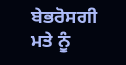ਬੇਭਰੋਸਗੀ ਮਤੇ ਨੂੰ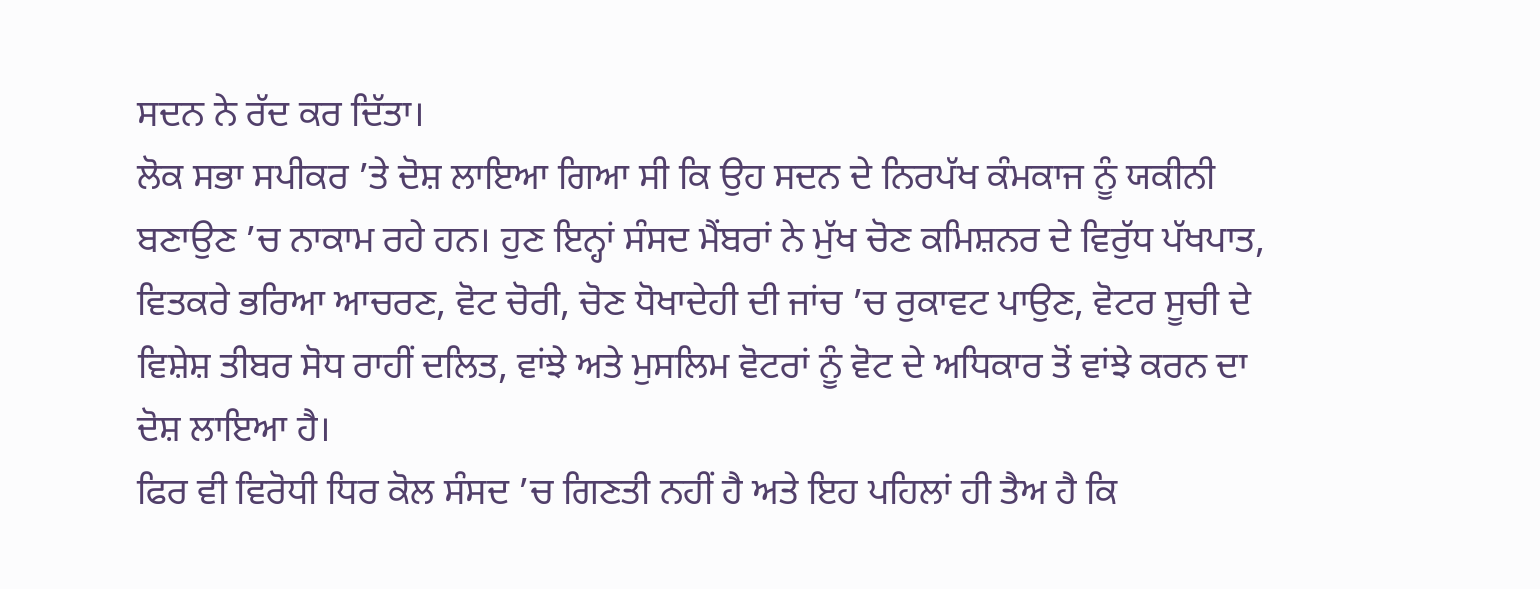ਸਦਨ ਨੇ ਰੱਦ ਕਰ ਦਿੱਤਾ।
ਲੋਕ ਸਭਾ ਸਪੀਕਰ ’ਤੇ ਦੋਸ਼ ਲਾਇਆ ਗਿਆ ਸੀ ਕਿ ਉਹ ਸਦਨ ਦੇ ਨਿਰਪੱਖ ਕੰਮਕਾਜ ਨੂੰ ਯਕੀਨੀ ਬਣਾਉਣ ’ਚ ਨਾਕਾਮ ਰਹੇ ਹਨ। ਹੁਣ ਇਨ੍ਹਾਂ ਸੰਸਦ ਮੈਂਬਰਾਂ ਨੇ ਮੁੱਖ ਚੋਣ ਕਮਿਸ਼ਨਰ ਦੇ ਵਿਰੁੱਧ ਪੱਖਪਾਤ, ਵਿਤਕਰੇ ਭਰਿਆ ਆਚਰਣ, ਵੋਟ ਚੋਰੀ, ਚੋਣ ਧੋਖਾਦੇਹੀ ਦੀ ਜਾਂਚ ’ਚ ਰੁਕਾਵਟ ਪਾਉਣ, ਵੋਟਰ ਸੂਚੀ ਦੇ ਵਿਸ਼ੇਸ਼ ਤੀਬਰ ਸੋਧ ਰਾਹੀਂ ਦਲਿਤ, ਵਾਂਝੇ ਅਤੇ ਮੁਸਲਿਮ ਵੋਟਰਾਂ ਨੂੰ ਵੋਟ ਦੇ ਅਧਿਕਾਰ ਤੋਂ ਵਾਂਝੇ ਕਰਨ ਦਾ ਦੋਸ਼ ਲਾਇਆ ਹੈ।
ਫਿਰ ਵੀ ਵਿਰੋਧੀ ਧਿਰ ਕੋਲ ਸੰਸਦ ’ਚ ਗਿਣਤੀ ਨਹੀਂ ਹੈ ਅਤੇ ਇਹ ਪਹਿਲਾਂ ਹੀ ਤੈਅ ਹੈ ਕਿ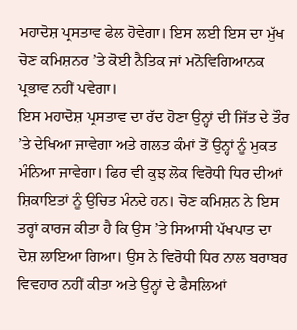ਮਹਾਦੋਸ਼ ਪ੍ਰਸਤਾਵ ਫੇਲ ਹੋਵੇਗਾ। ਇਸ ਲਈ ਇਸ ਦਾ ਮੁੱਖ ਚੋਣ ਕਮਿਸ਼ਨਰ ’ਤੇ ਕੋਈ ਨੈਤਿਕ ਜਾਂ ਮਨੋਵਿਗਿਆਨਕ ਪ੍ਰਭਾਵ ਨਹੀਂ ਪਵੇਗਾ।
ਇਸ ਮਹਾਦੋਸ਼ ਪ੍ਰਸਤਾਵ ਦਾ ਰੱਦ ਹੋਣਾ ਉਨ੍ਹਾਂ ਦੀ ਜਿੱਤ ਦੇ ਤੌਰ ’ਤੇ ਦੇਖਿਆ ਜਾਵੇਗਾ ਅਤੇ ਗਲਤ ਕੰਮਾਂ ਤੋਂ ਉਨ੍ਹਾਂ ਨੂੰ ਮੁਕਤ ਮੰਨਿਆ ਜਾਵੇਗਾ। ਫਿਰ ਵੀ ਕੁਝ ਲੋਕ ਵਿਰੋਧੀ ਧਿਰ ਦੀਆਂ ਸ਼ਿਕਾਇਤਾਂ ਨੂੰ ਉਚਿਤ ਮੰਨਦੇ ਹਨ। ਚੋਣ ਕਮਿਸ਼ਨ ਨੇ ਇਸ ਤਰ੍ਹਾਂ ਕਾਰਜ ਕੀਤਾ ਹੈ ਕਿ ਉਸ ’ਤੇ ਸਿਆਸੀ ਪੱਖਪਾਤ ਦਾ ਦੋਸ਼ ਲਾਇਆ ਗਿਆ। ਉਸ ਨੇ ਵਿਰੋਧੀ ਧਿਰ ਨਾਲ ਬਰਾਬਰ ਵਿਵਹਾਰ ਨਹੀਂ ਕੀਤਾ ਅਤੇ ਉਨ੍ਹਾਂ ਦੇ ਫੈਸਲਿਆਂ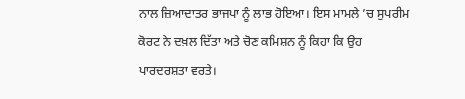ਨਾਲ ਜ਼ਿਆਦਾਤਰ ਭਾਜਪਾ ਨੂੰ ਲਾਭ ਹੋਇਆ। ਇਸ ਮਾਮਲੇ ’ਚ ਸੁਪਰੀਮ ਕੋਰਟ ਨੇ ਦਖ਼ਲ ਦਿੱਤਾ ਅਤੇ ਚੋਣ ਕਮਿਸ਼ਨ ਨੂੰ ਕਿਹਾ ਕਿ ਉਹ ਪਾਰਦਰਸ਼ਤਾ ਵਰਤੇ।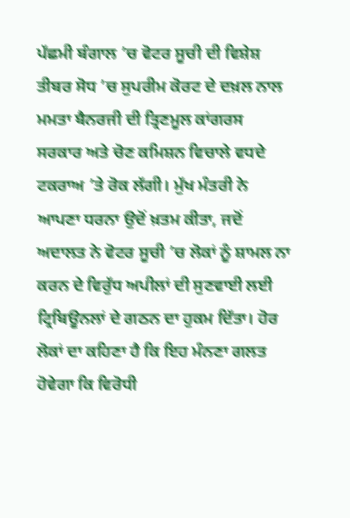ਪੱਛਮੀ ਬੰਗਾਲ ’ਚ ਵੋਟਰ ਸੂਚੀ ਦੀ ਵਿਸ਼ੇਸ਼ ਤੀਬਰ ਸੋਧ ’ਚ ਸੁਪਰੀਮ ਕੋਰਟ ਦੇ ਦਖ਼ਲ ਨਾਲ ਮਮਤਾ ਬੈਨਰਜੀ ਦੀ ਤ੍ਰਿਣਮੂਲ ਕਾਂਗਰਸ ਸਰਕਾਰ ਅਤੇ ਚੋਣ ਕਮਿਸ਼ਨ ਵਿਚਾਲੇ ਵਧਦੇ ਟਕਰਾਅ ’ਤੇ ਰੋਕ ਲੱਗੀ। ਮੁੱਖ ਮੰਤਰੀ ਨੇ ਆਪਣਾ ਧਰਨਾ ਉਦੋਂ ਖ਼ਤਮ ਕੀਤਾ, ਜਦੋਂ ਅਦਾਲਤ ਨੇ ਵੋਟਰ ਸੂਚੀ ’ਚ ਲੋਕਾਂ ਨੂੰ ਸ਼ਾਮਲ ਨਾ ਕਰਨ ਦੇ ਵਿਰੁੱਧ ਅਪੀਲਾਂ ਦੀ ਸੁਣਵਾਈ ਲਈ ਟ੍ਰਿਬਿਊਨਲਾਂ ਦੇ ਗਠਨ ਦਾ ਹੁਕਮ ਦਿੱਤਾ। ਹੋਰ ਲੋਕਾਂ ਦਾ ਕਹਿਣਾ ਹੈ ਕਿ ਇਹ ਮੰਨਣਾ ਗਲਤ ਹੋਵੇਗਾ ਕਿ ਵਿਰੋਧੀ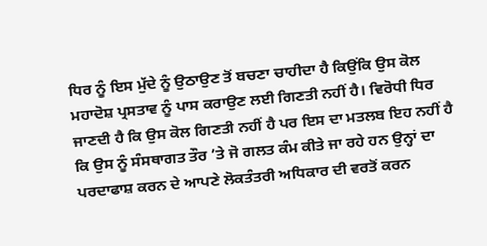ਧਿਰ ਨੂੰ ਇਸ ਮੁੱਦੇ ਨੂੰ ਉਠਾਉਣ ਤੋਂ ਬਚਣਾ ਚਾਹੀਦਾ ਹੈ ਕਿਉਂਕਿ ਉਸ ਕੋਲ ਮਹਾਦੋਸ਼ ਪ੍ਰਸਤਾਵ ਨੂੰ ਪਾਸ ਕਰਾਉਣ ਲਈ ਗਿਣਤੀ ਨਹੀਂ ਹੈ। ਵਿਰੋਧੀ ਧਿਰ ਜਾਣਦੀ ਹੈ ਕਿ ਉਸ ਕੋਲ ਗਿਣਤੀ ਨਹੀਂ ਹੈ ਪਰ ਇਸ ਦਾ ਮਤਲਬ ਇਹ ਨਹੀਂ ਹੈ ਕਿ ਉਸ ਨੂੰ ਸੰਸਥਾਗਤ ਤੌਰ ’ਤੇ ਜੋ ਗਲਤ ਕੰਮ ਕੀਤੇ ਜਾ ਰਹੇ ਹਨ ਉਨ੍ਹਾਂ ਦਾ ਪਰਦਾਫਾਸ਼ ਕਰਨ ਦੇ ਆਪਣੇ ਲੋਕਤੰਤਰੀ ਅਧਿਕਾਰ ਦੀ ਵਰਤੋਂ ਕਰਨ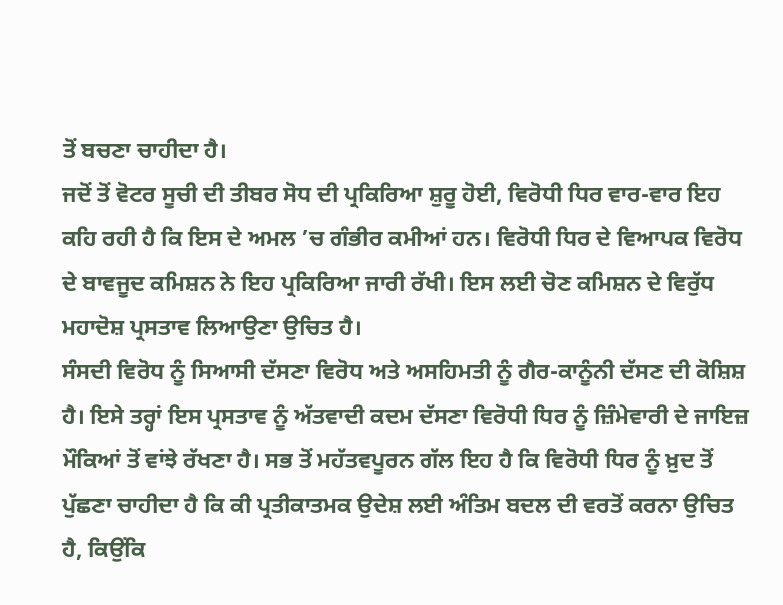ਤੋਂ ਬਚਣਾ ਚਾਹੀਦਾ ਹੈ।
ਜਦੋਂ ਤੋਂ ਵੋਟਰ ਸੂਚੀ ਦੀ ਤੀਬਰ ਸੋਧ ਦੀ ਪ੍ਰਕਿਰਿਆ ਸ਼ੁਰੂ ਹੋਈ, ਵਿਰੋਧੀ ਧਿਰ ਵਾਰ-ਵਾਰ ਇਹ ਕਹਿ ਰਹੀ ਹੈ ਕਿ ਇਸ ਦੇ ਅਮਲ ’ਚ ਗੰਭੀਰ ਕਮੀਆਂ ਹਨ। ਵਿਰੋਧੀ ਧਿਰ ਦੇ ਵਿਆਪਕ ਵਿਰੋਧ ਦੇ ਬਾਵਜੂਦ ਕਮਿਸ਼ਨ ਨੇ ਇਹ ਪ੍ਰਕਿਰਿਆ ਜਾਰੀ ਰੱਖੀ। ਇਸ ਲਈ ਚੋਣ ਕਮਿਸ਼ਨ ਦੇ ਵਿਰੁੱਧ ਮਹਾਦੋਸ਼ ਪ੍ਰਸਤਾਵ ਲਿਆਉਣਾ ਉਚਿਤ ਹੈ।
ਸੰਸਦੀ ਵਿਰੋਧ ਨੂੰ ਸਿਆਸੀ ਦੱਸਣਾ ਵਿਰੋਧ ਅਤੇ ਅਸਹਿਮਤੀ ਨੂੰ ਗੈਰ-ਕਾਨੂੰਨੀ ਦੱਸਣ ਦੀ ਕੋਸ਼ਿਸ਼ ਹੈ। ਇਸੇ ਤਰ੍ਹਾਂ ਇਸ ਪ੍ਰਸਤਾਵ ਨੂੰ ਅੱਤਵਾਦੀ ਕਦਮ ਦੱਸਣਾ ਵਿਰੋਧੀ ਧਿਰ ਨੂੰ ਜ਼ਿੰਮੇਵਾਰੀ ਦੇ ਜਾਇਜ਼ ਮੌਕਿਆਂ ਤੋਂ ਵਾਂਝੇ ਰੱਖਣਾ ਹੈ। ਸਭ ਤੋਂ ਮਹੱਤਵਪੂਰਨ ਗੱਲ ਇਹ ਹੈ ਕਿ ਵਿਰੋਧੀ ਧਿਰ ਨੂੰ ਖ਼ੁਦ ਤੋਂ ਪੁੱਛਣਾ ਚਾਹੀਦਾ ਹੈ ਕਿ ਕੀ ਪ੍ਰਤੀਕਾਤਮਕ ਉਦੇਸ਼ ਲਈ ਅੰਤਿਮ ਬਦਲ ਦੀ ਵਰਤੋਂ ਕਰਨਾ ਉਚਿਤ ਹੈ, ਕਿਉਂਕਿ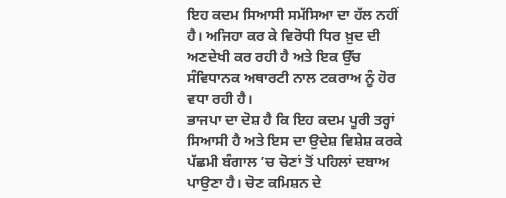ਇਹ ਕਦਮ ਸਿਆਸੀ ਸਮੱਸਿਆ ਦਾ ਹੱਲ ਨਹੀਂ ਹੈ। ਅਜਿਹਾ ਕਰ ਕੇ ਵਿਰੋਧੀ ਧਿਰ ਖ਼ੁਦ ਦੀ ਅਣਦੇਖੀ ਕਰ ਰਹੀ ਹੈ ਅਤੇ ਇਕ ਉੱਚ ਸੰਵਿਧਾਨਕ ਅਥਾਰਟੀ ਨਾਲ ਟਕਰਾਅ ਨੂੰ ਹੋਰ ਵਧਾ ਰਹੀ ਹੈ।
ਭਾਜਪਾ ਦਾ ਦੋਸ਼ ਹੈ ਕਿ ਇਹ ਕਦਮ ਪੂਰੀ ਤਰ੍ਹਾਂ ਸਿਆਸੀ ਹੈ ਅਤੇ ਇਸ ਦਾ ਉਦੇਸ਼ ਵਿਸ਼ੇਸ਼ ਕਰਕੇ ਪੱਛਮੀ ਬੰਗਾਲ ’ਚ ਚੋਣਾਂ ਤੋਂ ਪਹਿਲਾਂ ਦਬਾਅ ਪਾਉਣਾ ਹੈ। ਚੋਣ ਕਮਿਸ਼ਨ ਦੇ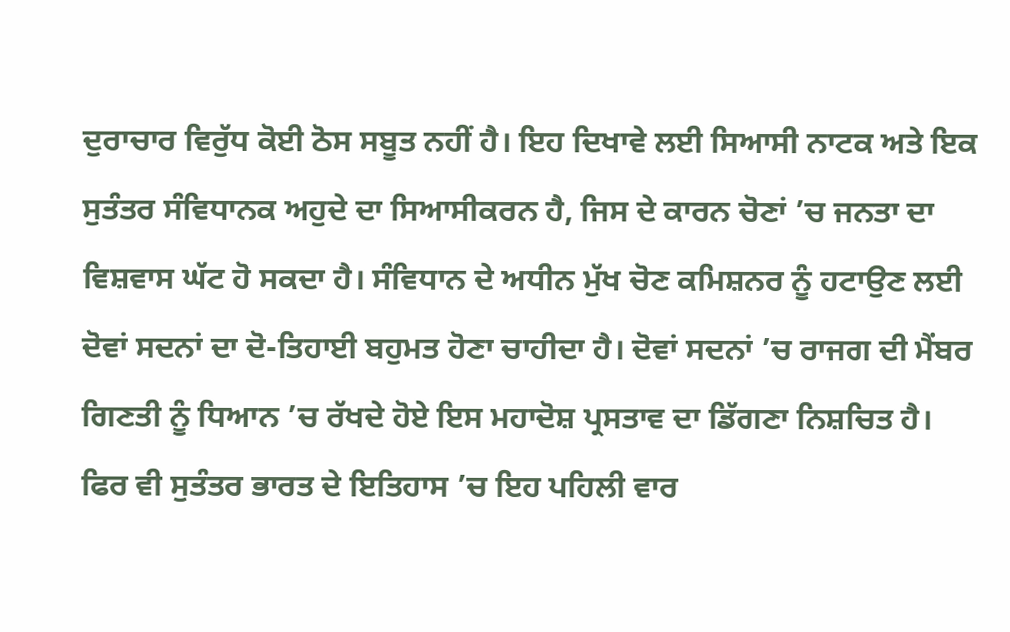ਦੁਰਾਚਾਰ ਵਿਰੁੱਧ ਕੋਈ ਠੋਸ ਸਬੂਤ ਨਹੀਂ ਹੈ। ਇਹ ਦਿਖਾਵੇ ਲਈ ਸਿਆਸੀ ਨਾਟਕ ਅਤੇ ਇਕ ਸੁਤੰਤਰ ਸੰਵਿਧਾਨਕ ਅਹੁਦੇ ਦਾ ਸਿਆਸੀਕਰਨ ਹੈ, ਜਿਸ ਦੇ ਕਾਰਨ ਚੋਣਾਂ ’ਚ ਜਨਤਾ ਦਾ ਵਿਸ਼ਵਾਸ ਘੱਟ ਹੋ ਸਕਦਾ ਹੈ। ਸੰਵਿਧਾਨ ਦੇ ਅਧੀਨ ਮੁੱਖ ਚੋਣ ਕਮਿਸ਼ਨਰ ਨੂੰ ਹਟਾਉਣ ਲਈ ਦੋਵਾਂ ਸਦਨਾਂ ਦਾ ਦੋ-ਤਿਹਾਈ ਬਹੁਮਤ ਹੋਣਾ ਚਾਹੀਦਾ ਹੈ। ਦੋਵਾਂ ਸਦਨਾਂ ’ਚ ਰਾਜਗ ਦੀ ਮੈਂਬਰ ਗਿਣਤੀ ਨੂੰ ਧਿਆਨ ’ਚ ਰੱਖਦੇ ਹੋਏ ਇਸ ਮਹਾਦੋਸ਼ ਪ੍ਰਸਤਾਵ ਦਾ ਡਿੱਗਣਾ ਨਿਸ਼ਚਿਤ ਹੈ।
ਫਿਰ ਵੀ ਸੁਤੰਤਰ ਭਾਰਤ ਦੇ ਇਤਿਹਾਸ ’ਚ ਇਹ ਪਹਿਲੀ ਵਾਰ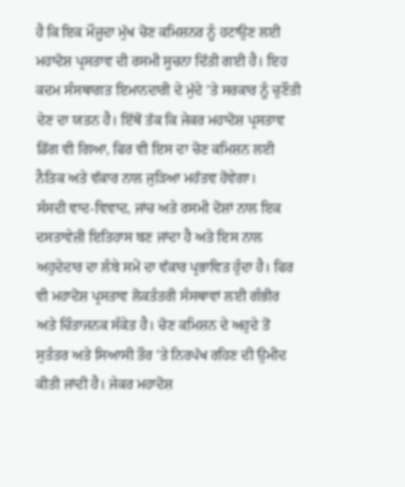ਹੈ ਕਿ ਇਕ ਮੌਜੂਦਾ ਮੁੱਖ ਚੋਣ ਕਮਿਸ਼ਨਰ ਨੂੰ ਹਟਾਉਣ ਲਈ ਮਹਾਦੋਸ਼ ਪ੍ਰਸਤਾਵ ਦੀ ਰਸਮੀ ਸੂਚਨਾ ਦਿੱਤੀ ਗਈ ਹੈ। ਇਹ ਕਦਮ ਸੰਸਥਾਗਤ ਇਮਾਨਦਾਰੀ ਦੇ ਮੁੱਦੇ ’ਤੇ ਸਰਕਾਰ ਨੂੰ ਚੁਣੌਤੀ ਦੇਣ ਦਾ ਯਤਨ ਹੈ। ਇੱਥੋਂ ਤੱਕ ਕਿ ਜੇਕਰ ਮਹਾਦੋਸ਼ ਪ੍ਰਸਤਾਵ ਡਿੱਗ ਵੀ ਗਿਆ, ਫਿਰ ਵੀ ਇਸ ਦਾ ਚੋਣ ਕਮਿਸ਼ਨ ਲਈ ਨੈਤਿਕ ਅਤੇ ਵੱਕਾਰ ਨਾਲ ਜੁੜਿਆ ਮਹੱਤਵ ਹੋਵੇਗਾ।
ਸੰਸਦੀ ਵਾਦ-ਵਿਵਾਦ, ਜਾਂਚ ਅਤੇ ਰਸਮੀ ਦੋਸ਼ਾਂ ਨਾਲ ਇਕ ਦਸਤਾਵੇਜ਼ੀ ਇਤਿਹਾਸ ਬਣ ਜਾਂਦਾ ਹੈ ਅਤੇ ਇਸ ਨਾਲ ਅਹੁਦੇਦਾਰ ਦਾ ਲੰਬੇ ਸਮੇਂ ਦਾ ਵੱਕਾਰ ਪ੍ਰਭਾਵਿਤ ਹੁੰਦਾ ਹੈ। ਫਿਰ ਵੀ ਮਹਾਦੋਸ਼ ਪ੍ਰਸਤਾਵ ਲੋਕਤੰਤਰੀ ਸੰਸਥਾਵਾਂ ਲਈ ਗੰਭੀਰ ਅਤੇ ਚਿੰਤਾਜਨਕ ਸੰਕੇਤ ਹੈ। ਚੋਣ ਕਮਿਸ਼ਨ ਦੇ ਅਹੁਦੇ ਤੋਂ ਸੁਤੰਤਰ ਅਤੇ ਸਿਆਸੀ ਤੌਰ ’ਤੇ ਨਿਰਪੱਖ ਰਹਿਣ ਦੀ ਉਮੀਦ ਕੀਤੀ ਜਾਂਦੀ ਹੈ। ਜੇਕਰ ਮਹਾਦੋਸ਼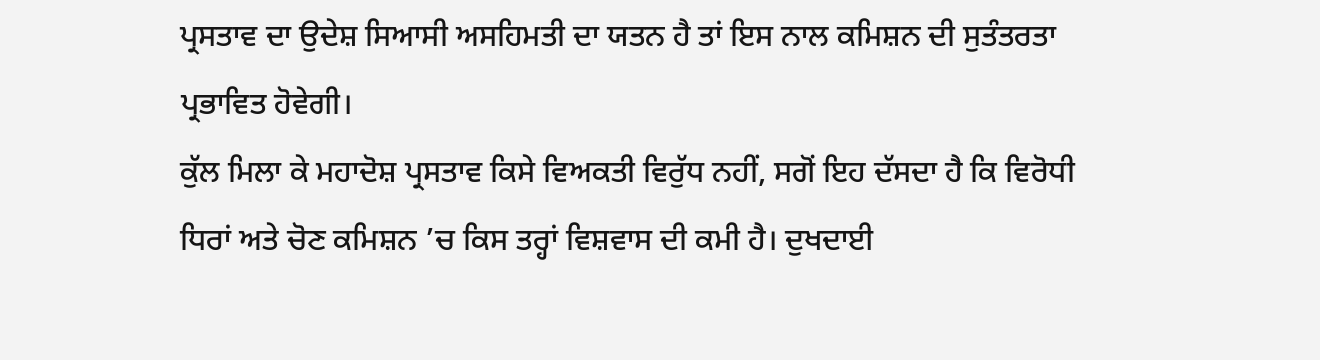ਪ੍ਰਸਤਾਵ ਦਾ ਉਦੇਸ਼ ਸਿਆਸੀ ਅਸਹਿਮਤੀ ਦਾ ਯਤਨ ਹੈ ਤਾਂ ਇਸ ਨਾਲ ਕਮਿਸ਼ਨ ਦੀ ਸੁਤੰਤਰਤਾ ਪ੍ਰਭਾਵਿਤ ਹੋਵੇਗੀ।
ਕੁੱਲ ਮਿਲਾ ਕੇ ਮਹਾਦੋਸ਼ ਪ੍ਰਸਤਾਵ ਕਿਸੇ ਵਿਅਕਤੀ ਵਿਰੁੱਧ ਨਹੀਂ, ਸਗੋਂ ਇਹ ਦੱਸਦਾ ਹੈ ਕਿ ਵਿਰੋਧੀ ਧਿਰਾਂ ਅਤੇ ਚੋਣ ਕਮਿਸ਼ਨ ’ਚ ਕਿਸ ਤਰ੍ਹਾਂ ਵਿਸ਼ਵਾਸ ਦੀ ਕਮੀ ਹੈ। ਦੁਖਦਾਈ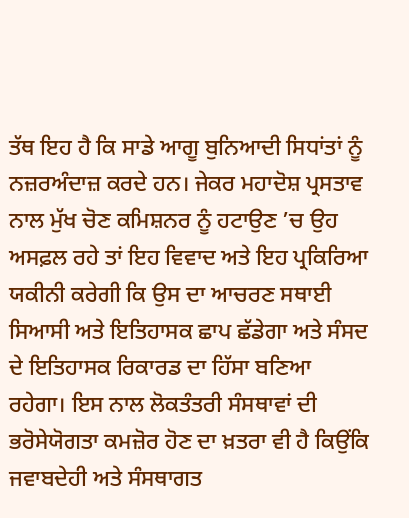ਤੱਥ ਇਹ ਹੈ ਕਿ ਸਾਡੇ ਆਗੂ ਬੁਨਿਆਦੀ ਸਿਧਾਂਤਾਂ ਨੂੰ ਨਜ਼ਰਅੰਦਾਜ਼ ਕਰਦੇ ਹਨ। ਜੇਕਰ ਮਹਾਦੋਸ਼ ਪ੍ਰਸਤਾਵ ਨਾਲ ਮੁੱਖ ਚੋਣ ਕਮਿਸ਼ਨਰ ਨੂੰ ਹਟਾਉਣ ’ਚ ਉਹ ਅਸਫ਼ਲ ਰਹੇ ਤਾਂ ਇਹ ਵਿਵਾਦ ਅਤੇ ਇਹ ਪ੍ਰਕਿਰਿਆ ਯਕੀਨੀ ਕਰੇਗੀ ਕਿ ਉਸ ਦਾ ਆਚਰਣ ਸਥਾਈ ਸਿਆਸੀ ਅਤੇ ਇਤਿਹਾਸਕ ਛਾਪ ਛੱਡੇਗਾ ਅਤੇ ਸੰਸਦ ਦੇ ਇਤਿਹਾਸਕ ਰਿਕਾਰਡ ਦਾ ਹਿੱਸਾ ਬਣਿਆ ਰਹੇਗਾ। ਇਸ ਨਾਲ ਲੋਕਤੰਤਰੀ ਸੰਸਥਾਵਾਂ ਦੀ ਭਰੋਸੇਯੋਗਤਾ ਕਮਜ਼ੋਰ ਹੋਣ ਦਾ ਖ਼ਤਰਾ ਵੀ ਹੈ ਕਿਉਂਕਿ ਜਵਾਬਦੇਹੀ ਅਤੇ ਸੰਸਥਾਗਤ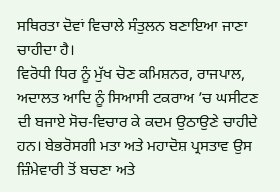ਸਥਿਰਤਾ ਦੋਵਾਂ ਵਿਚਾਲੇ ਸੰਤੁਲਨ ਬਣਾਇਆ ਜਾਣਾ ਚਾਹੀਦਾ ਹੈ।
ਵਿਰੋਧੀ ਧਿਰ ਨੂੰ ਮੁੱਖ ਚੋਣ ਕਮਿਸ਼ਨਰ, ਰਾਜਪਾਲ, ਅਦਾਲਤ ਆਦਿ ਨੂੰ ਸਿਆਸੀ ਟਕਰਾਅ ’ਚ ਘਸੀਟਣ ਦੀ ਬਜਾਏ ਸੋਚ-ਵਿਚਾਰ ਕੇ ਕਦਮ ਉਠਾਉਣੇ ਚਾਹੀਦੇ ਹਨ। ਬੇਭਰੋਸਗੀ ਮਤਾ ਅਤੇ ਮਹਾਦੋਸ਼ ਪ੍ਰਸਤਾਵ ਉਸ ਜ਼ਿੰਮੇਵਾਰੀ ਤੋਂ ਬਚਣਾ ਅਤੇ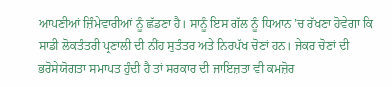ਆਪਣੀਆਂ ਜ਼ਿੰਮੇਵਾਰੀਆਂ ਨੂੰ ਛੱਡਣਾ ਹੈ। ਸਾਨੂੰ ਇਸ ਗੱਲ ਨੂੰ ਧਿਆਨ ’ਚ ਰੱਖਣਾ ਹੋਵੇਗਾ ਕਿ ਸਾਡੀ ਲੋਕਤੰਤਰੀ ਪ੍ਰਣਾਲੀ ਦੀ ਨੀਂਹ ਸੁਤੰਤਰ ਅਤੇ ਨਿਰਪੱਖ ਚੋਣਾਂ ਹਨ। ਜੇਕਰ ਚੋਣਾਂ ਦੀ ਭਰੋਸੇਯੋਗਤਾ ਸਮਾਪਤ ਹੁੰਦੀ ਹੈ ਤਾਂ ਸਰਕਾਰ ਦੀ ਜਾਇਜ਼ਤਾ ਵੀ ਕਮਜ਼ੋਰ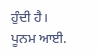ਹੁੰਦੀ ਹੈ।
ਪੂਨਮ ਆਈ.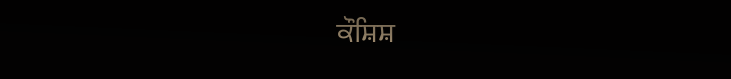ਕੌਸ਼ਿਸ਼